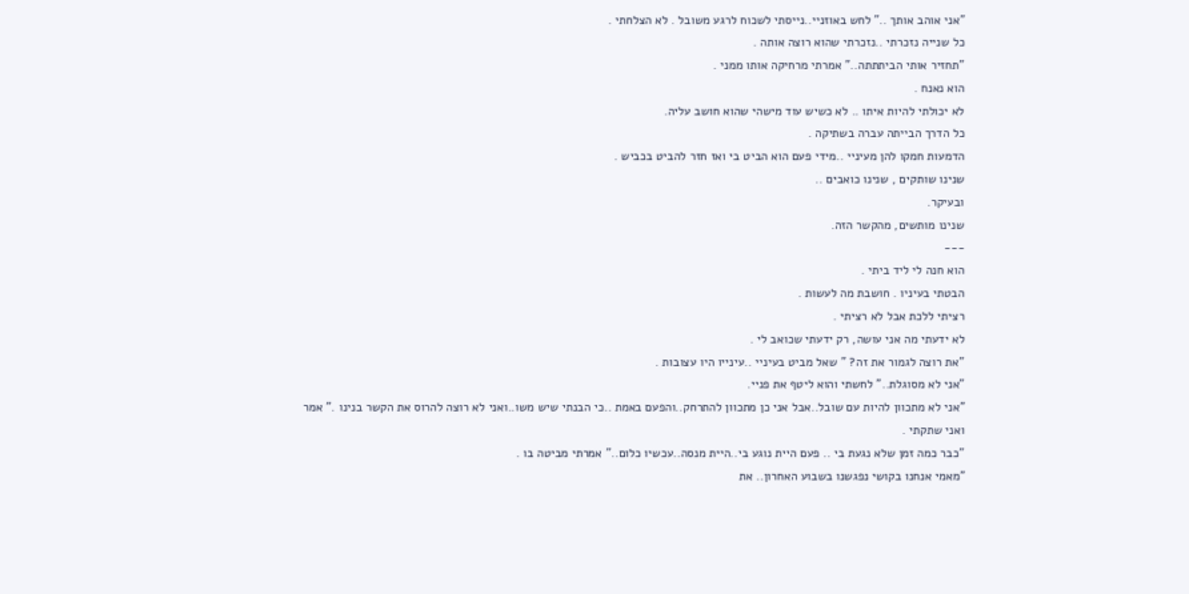"אני אוהב אותך .." לחש באוזניי..נייסתי לשכוח לרגע משובל . לא הצלחתי .
כל שנייה נזכרתי ..נזכרתי שהוא רוצה אותה .
"תחזיר אותי הביתתתה.." אמרתי מרחיקה אותו ממני .
הוא נאנח .
לא יכולתי להיות איתו .. לא כשיש עוד מישהי שהוא חושב עליה.
כל הדרך הבייתה עברה בשתיקה .
הדמעות חמקו להן מעיניי ..מידי פעם הוא הביט בי ואז חזר להביט בכביש .
שנינו שותקים , שנינו כואבים ..
ובעיקר.
שנינו מותשים, מהקשר הזה.
---
הוא חנה לי ליד ביתי .
הבטתי בעיניו . חושבת מה לעשות .
רציתי ללכת אבל לא רציתי .
לא ידעתי מה אני עושה, רק ידעתי שכואב לי .
"את רוצה לגמור את זה? " שאל מביט בעיניי ..עינייו היו עצובות .
"אני לא מסוגלת.." לחשתי והוא ליטף את פניי.
"אני לא מתכוון להיות עם שובל..אבל אני כן מתכוון להתרחק..והפעם באמת ..כי הבנתי שיש משו..ואני לא רוצה להרוס את הקשר בנינו ." אמר ואני שתקתי .
"כבר כמה זמן שלא נגעת בי .. פעם היית נוגע בי..היית מנסה..עכשיו כלום.." אמרתי מביטה בו .
"מאמי אנחנו בקושי נפגשנו בשבוע האחרון.. את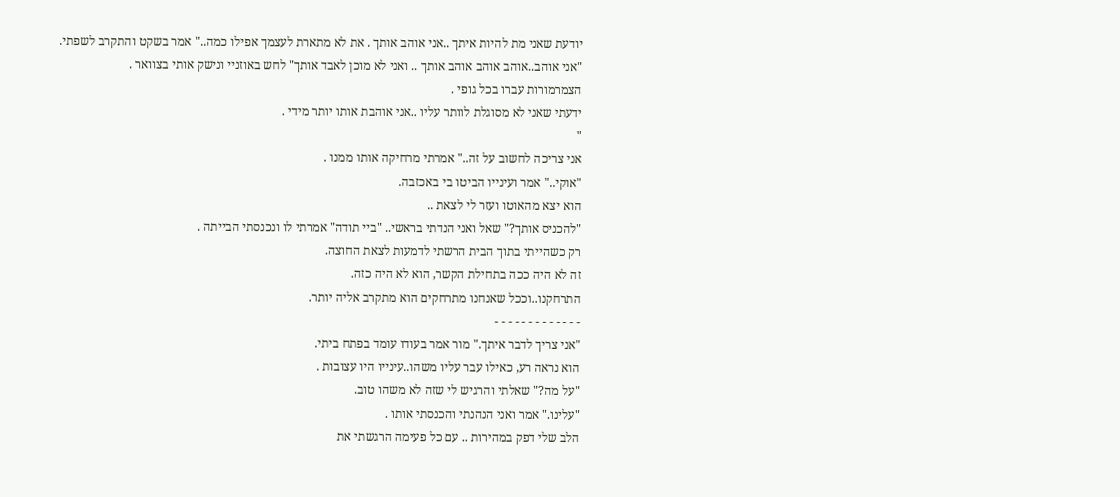יודעת שאני מת להיות איתך ..אני אוהב אותך . את לא מתארת לעצמך אפילו כמה.." אמר בשקט והתקרב לשפתי.
"אני אוהב..אוהב אוהב אוהב אותך .. ואני לא מוכן לאבד אותך" לחש באוזניי ונישק אותי בצוואר .
הצמרמורות עברו בכל גופי .
ידעתי שאני לא מסוגלת לוותר עליו ..אני אוהבת אותו יותר מידי .
"
אני צריכה לחשוב על זה.." אמרתי מרחיקה אותו ממנו .
"אוקי.." אמר ועינייו הביטו בי באכזבה.
הוא יצא מהאוטו ועזר לי לצאת ..
"להכניס אותך?" שאל ואני הנדתי בראשי.. "ביי תודה" אמרתי לו ונכנסתי הבייתה .
רק כשהייתי בתוך הבית הרשתי לדמעות לצאת החוצה.
זה לא היה ככה בתחילת הקשר, הוא לא היה כזה.
התרחקנו..וככל שאנחנו מתרחקים הוא מתקרב אליה יותר.
- - - - - - - - - - - - -
"אני צריך לדבר איתך." מור אמר בעודו עומד בפתח ביתי.
הוא נראה רע, כאילו עבר עליו משהו..עינייו היו עצובות .
"על מה?" שאלתי והרגיש לי שזה לא משהו טוב.
"עלינו." אמר ואני הנהנתי והכנסתי אותו .
הלב שלי דפק במהירות .. עם כל פעימה הרגשתי את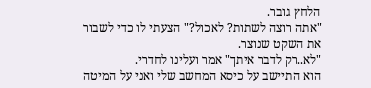הלחץ גובר.
"אתה רוצה לשתות? לאכול?" הצעתי לו כדי לשבור את השקט שנוצר.
"לא..רק לדבר איתך" אמר ועלינו לחדרי.
הוא התיישב על כיסא המחשב שלי ואני על המיטה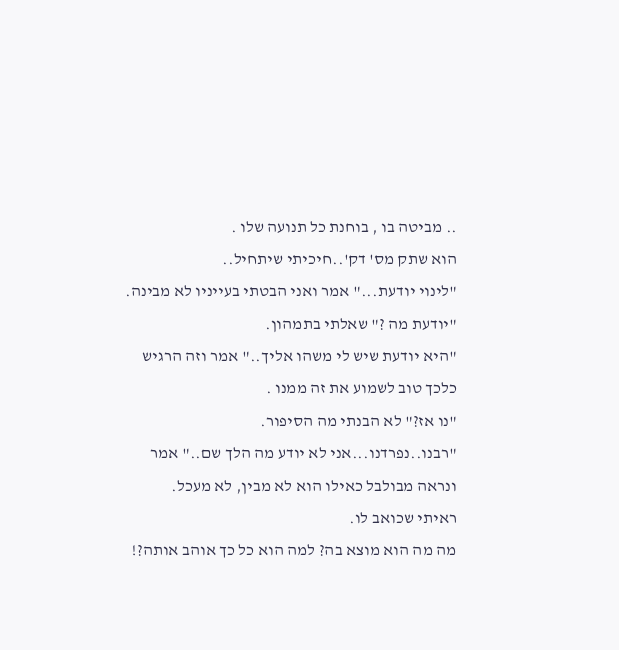.. מביטה בו , בוחנת כל תנועה שלו .
הוא שתק מס' דק'..חיכיתי שיתחיל..
"לינוי יודעת..." אמר ואני הבטתי בעייניו לא מבינה.
"יודעת מה ?" שאלתי בתמהון.
"היא יודעת שיש לי משהו אליך.." אמר וזה הרגיש כלכך טוב לשמוע את זה ממנו .
"נו אז?" לא הבנתי מה הסיפור.
"רבנו..נפרדנו...אני לא יודע מה הלך שם.." אמר ונראה מבולבל כאילו הוא לא מבין, לא מעכל.
ראיתי שכואב לו.
מה מה הוא מוצא בה? למה הוא כל כך אוהב אותה?!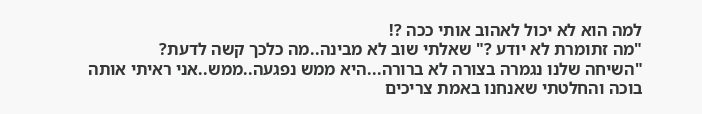למה הוא לא יכול לאהוב אותי ככה ?!
"מה זתומרת לא יודע ?" שאלתי שוב לא מבינה..מה כלכך קשה לדעת?
"השיחה שלנו נגמרה בצורה לא ברורה...היא ממש נפגעה..ממש..אני ראיתי אותה בוכה והחלטתי שאנחנו באמת צריכים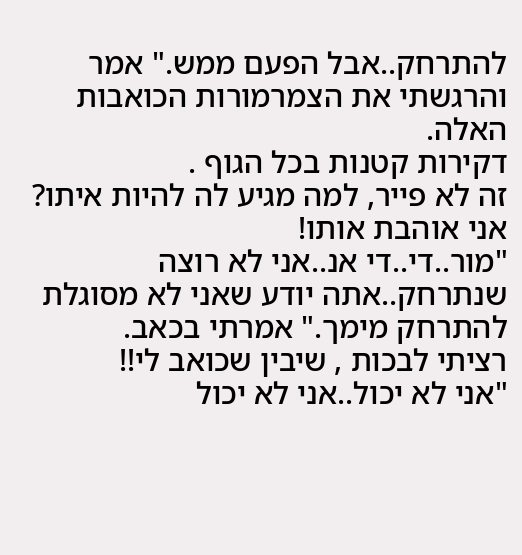להתרחק..אבל הפעם ממש." אמר והרגשתי את הצמרמורות הכואבות האלה.
דקירות קטנות בכל הגוף .
זה לא פייר, למה מגיע לה להיות איתו? אני אוהבת אותו!
"מור..די..די אנ..אני לא רוצה שנתרחק..אתה יודע שאני לא מסוגלת להתרחק מימך." אמרתי בכאב.
רציתי לבכות , שיבין שכואב לי!!
"אני לא יכול..אני לא יכול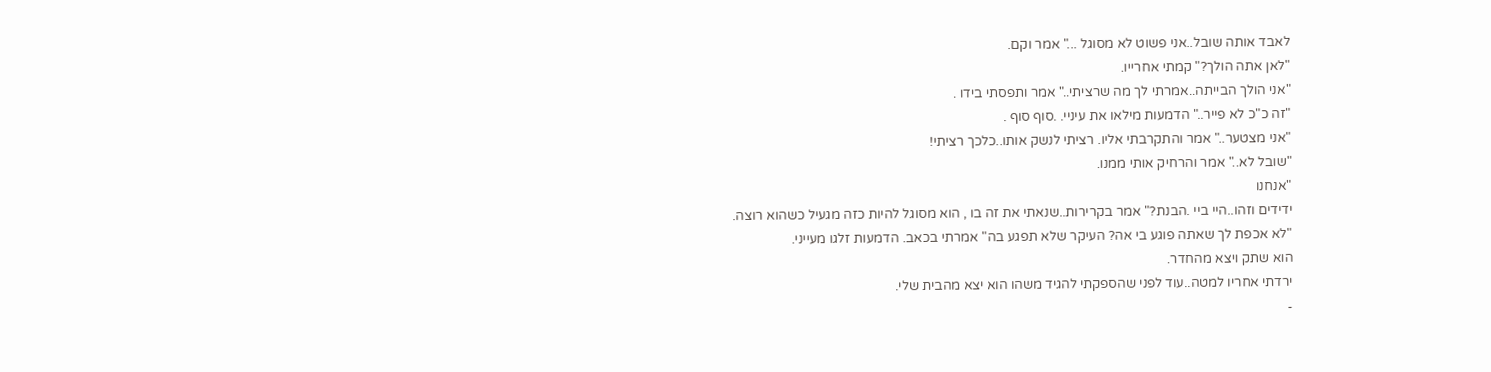לאבד אותה שובל..אני פשוט לא מסוגל ..." אמר וקם.
"לאן אתה הולך?" קמתי אחרייו.
"אני הולך הבייתה..אמרתי לך מה שרציתי.." אמר ותפסתי בידו .
"זה כ"כ לא פייר.." הדמעות מילאו את עיניי. .סוף סוף .
"אני מצטער.." אמר והתקרבתי אליו. רציתי לנשק אותו..כלכך רציתי!
"שובל לא.." אמר והרחיק אותי ממנו.
"אנחנו
ידידים וזהו..היי ביי .הבנת?" אמר בקרירות..שנאתי את זה בו , הוא מסוגל להיות כזה מגעיל כשהוא רוצה.
"לא אכפת לך שאתה פוגע בי אה? העיקר שלא תפגע בה" אמרתי בכאב. הדמעות זלגו מעייני.
הוא שתק ויצא מהחדר.
ירדתי אחריו למטה..עוד לפני שהספקתי להגיד משהו הוא יצא מהבית שלי.
-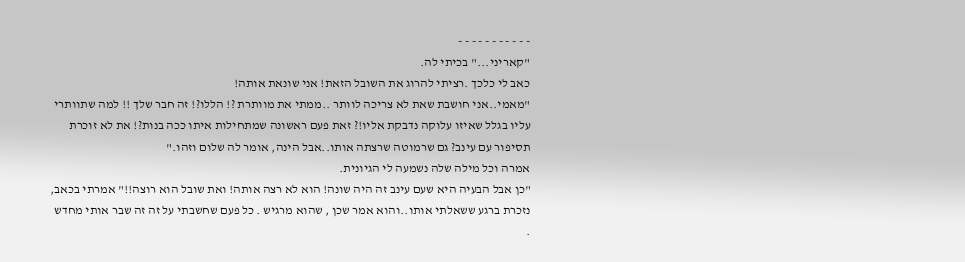- - - - - - - - - - -
"קאריני..." בכיתי לה.
כאב לי כלכך .רציתי להרוג את השובל הזאת! אני שונאת אותה!
"מאמי..אני חושבת שאת לא צריכה לוותר ..ממתי את מוותרת ?! הללו?! זה חבר שלך !! למה שתוותרי עליו בגלל שאיזו עלוקה נדבקת אליו!? זאת פעם ראשונה שמתחילות איתו ככה בנות?! את לא זוכרת תסיפור עם עינב? גם שרמוטה שרצתה אותו..אבל הינה, אומר לה שלום וזהו."
אמרה וכל מילה שלה נשמעה לי הגיונית.
"כן אבל הבעיה היא שעם עינב זה היה שונה! הוא לא רצה אותה! ואת שובל הוא רוצה!!" אמרתי בכאב, נזכרת ברגע ששאלתי אותו..והוא אמר שכן , שהוא מרגיש . כל פעם שחשבתי על זה זה שבר אותי מחדש .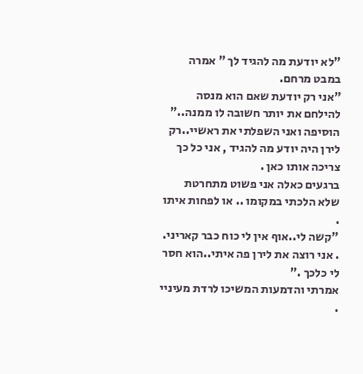"לא יודעת מה להגיד לך " אמרה במבט מרחם.
"אני רק יודעת שאם הוא מנסה להילחם את יותר חשובה לו ממנה.." הוסיפה ואני השפלתי את ראשיי..רק לירן היה יודע מה להגיד , אני כל כך צריכה אותו כאן .
ברגעים כאלה אני פשוט מתחרטת שלא הלכתי במקומו .. או לפחות איתו .
"קשה לי..אוף אין לי כוח כבר קאריני. . אני רוצה את לירן פה איתי..הוא חסר לי כלכך ."
אמרתי והדמעות המשיכו לרדת מעיניי .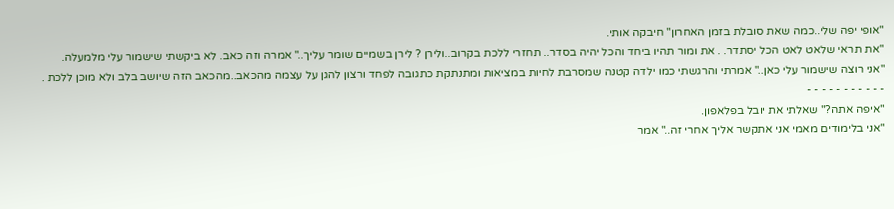"אופי יפה שלי..כמה שאת סובלת בזמן האחרון" חיבקה אותי.
"את תראי שלאט לאט הכל יסתדר. . את ומור תהיו ביחד והכל יהיה בסדר.. תחזרי ללכת בקרוב..ולירן ? לירן בשמיים שומר עליך.." אמרה וזה כאב. לא ביקשתי שישמור עלי מלמעלה.
"אני רוצה שישמור עלי כאן.." אמרתי והרגשתי כמו ילדה קטנה שמסרבת לחיות במציאות ומתנתקת כתגובה לפחד ורצון להגן על עצמה מהכאב..מהכאב הזה שיושב בלב ולא מוכן ללכת .
- - - - - - - - - - -
"איפה אתה?" שאלתי את יובל בפלאפון.
"אני בלימודים מאמי אני אתקשר אליך אחרי זה.." אמר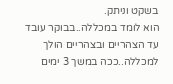בשקט וניתק.
הוא לומד במכללה..בבוקר עובד עד הצהריים ובצהריים הולך למכללה..ככה במשך 3 ימים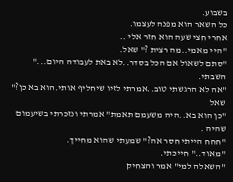בשבוע.
כל השאר הוא מפנה לעצמו.
אחרי חצי שעה הוא חזר אלי ..
"היי מאמי..מה רצית ?" שאל.
"סתם לשאול אם הכל בסדר..לא באת לעבודה היום..." השבתי.
"אה לא הרגשתי טוב..אמרתי לזיו שיחליף אותי.הוא בא כן?" שאל
"כן הוא בא..היה משעמם תאמת" אמרתי ונזכרתי בשיעמום שהיה .
"חחח הייתי חסר אה?" שמעתי שהוא מחייך.
"מאוד.." חייכתי.
"השאלה למי" אמר והצחיק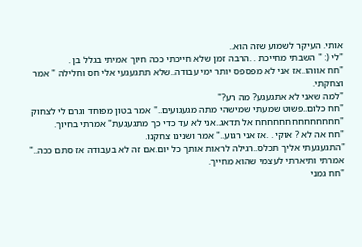אותי. העיקר לשמוע שזה הוא..
"לי (: " השבתי מחייכת . .הרבה זמן שלא חייכתי ככה חיוך אמיתי בגלל בן .
"חח אווהו..אז אני לא מפספס יותר ימי עבודה..שלא תתגעגעי אלי חס וחלילה " אמר וצחקתי.
"למה שאני לא אתגעגע? מה רע?"
"חח כלום..פשוט שמעתי שמישהי מתה מגעגועים.." אמר בטון מפוחד וגרם לי לצחוק
"חחחחחחחחחחחחחח אל תדאג..אני לא עד כדי כך מתגעגעת" אמרתי בחיוך.
"חח אה לא ? אוקי . .אז אני רגוע.." אמר ושנינו צחקנו.
"התגעגעתי אליך תכלס..רגילה לראות אותך כל יום.אם זה לא בעבודה אז סתם ככה.." אמרתי ותיארתי לעצמי שהוא מחייך.
"חח גמני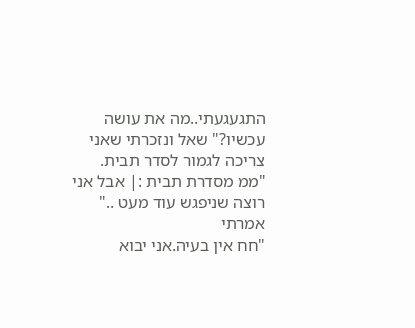התגעגעתי..מה את עושה עכשיו?" שאל ונזכרתי שאני צריכה לגמור לסדר תבית.
"ממ מסדרת תבית :| אבל אני רוצה שניפגש עוד מעט .." אמרתי
"חח אין בעיה.אני יבוא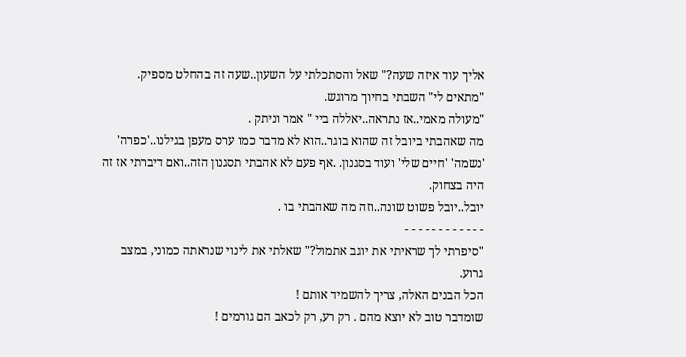אליך עוד איזה שעה?" שאל והסתכלתי על השעון..שעה זה בהחלט מספיק.
"מתאים לי" השבתי בחיוך מרוגש.
"מעולה מאמי..אז נתראה..יאללה ביי " אמר וניתק .
מה שאהבתי ביובל זה שהוא בוגר..הוא לא מדבר כמו ערס מעפן בגילנו..'כפרה' 'נשמה' 'חיים שלי' ועוד בסגנון. .אף פעם לא אהבתי תסגנון הזה..ואם דיברתי אז זה היה בצחוק.
יובל..יובל פשוט שונה..וזה מה שאהבתי בו .
- - - - - - - - - - - -
"סיפרתי לך שראיתי את יוגב אתמול?" שאלתי את לינוי שנראתה כמוני, במצב גרוע.
הכל הבנים האלה, צריך להשמיד אותם !
שומדבר טוב לא יוצא מהם . רק רע, רק לכאב הם גורמים !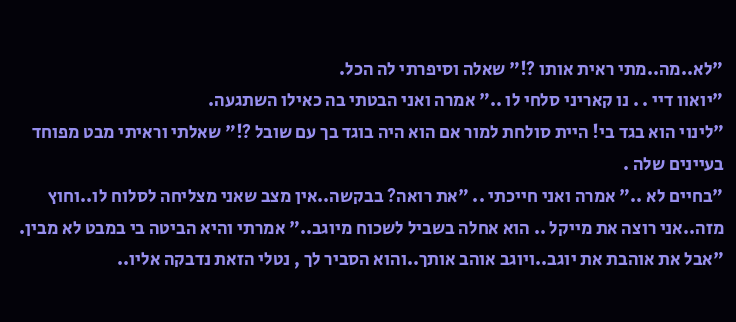"לא..מה..מתי ראית אותו ?!" שאלה וסיפרתי לה הכל.
"יואוו דיי . . נו קאריני סלחי לו .." אמרה ואני הבטתי בה כאילו השתגעה.
"לינוי הוא בגד בי! היית סולחת למור אם הוא היה בוגד בך עם שובל ?!" שאלתי וראיתי מבט מפוחד בעיינים שלה .
"בחיים לא .." אמרה ואני חייכתי .. "את רואה? בבקשה..אין מצב שאני מצליחה לסלוח לו..וחוץ מזה..אני רוצה את מייקל .. הוא אחלה בשביל לשכוח מיוגב.." אמרתי והיא הביטה בי במבט לא מבין.
"אבל את אוהבת את יוגב..ויוגב אוהב אותך..והוא הסביר לך , נטלי הזאת נדבקה אליו..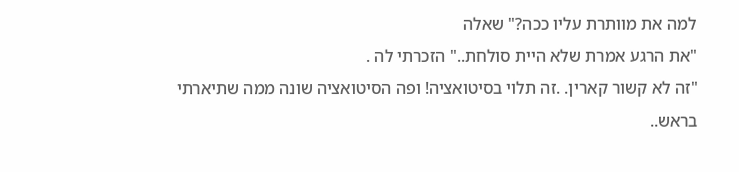למה את מוותרת עליו ככה?" שאלה
"את הרגע אמרת שלא היית סולחת.." הזכרתי לה .
"זה לא קשור קארין. .זה תלוי בסיטואציה! ופה הסיטואציה שונה ממה שתיארתי בראש..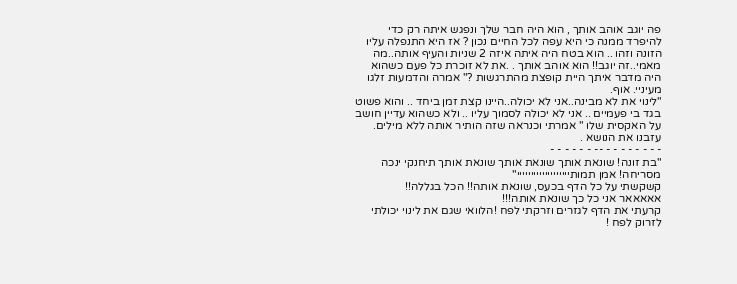פה יוגב אוהב אותך , הוא היה חבר שלך ונפגש איתה רק כדי להיפרד ממנה כי היא עפה לכל החיים נכון ? אז היא התנפלה עליו הזונה וזהו .. הוא בטח היה איתה איזה 2 שניות והעיף אותה..מה מאמי..זה יוגב!! הוא אוהב אותך . .את לא זוכרת כל פעם כשהוא היה מדבר איתך היית קופצת מהתרגשות ?" אמרה והדמעות זלגו מעיניי. אוף.
"לינוי את לא מבינה..אני לא יכולה..היינו קצת זמן ביחד .. והוא פשוט בגד בי פעמיים .. אני לא יכולה לסמוך עליו .. ולא כשהוא עדיין חושב על האקסית שלו " אמרתי וכנראה שזה הותיר אותה ללא מילים.
עזבנו את הנושא .
- - - - - - - - -- - - - - - -
"בת זונה! שונאת אותך שונאת אותך שונאת אותך תיחנקי ינכה מסריחה! אמן תמותייייייייייייייייייי"
קשקשתי על כל הדף בכעס, שונאת אותה!! הכל בגללה!!
אאאאאר אני כל כך שונאת אותה!!!
קרעתי את הדף לגזרים וזרקתי לפח !הלוואי שגם את לינוי יכולתי לזרוק לפח !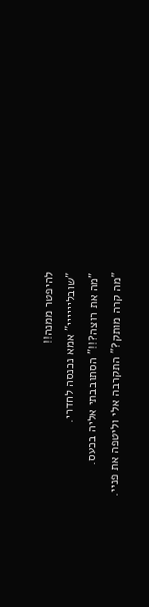להיפטר ממנה!!
"שובליייייי" אמא נכנסה לחדרי.
"מה את רוצה?!!" הסתובבתי אליה בכעס.
"מה קרה מותק?" התקרבה אלי וליטפה את פניי.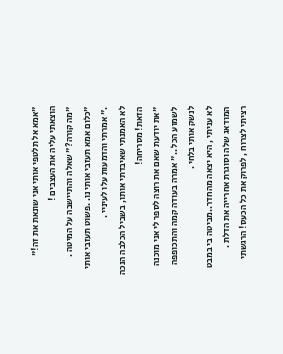"אמא אל תלטפי אותי אני שונאת את זה!" הוצאתי עליה את העצבים !
"מה קורה?" שאלה והתיישבה על המיטה .
"כלום אמא תעזבי אותי נו. .פשוט תעזבי אותי ." אמרתי והדמעות עלו לעיניי .
לא האמנתי שאיבדתי אותו, בשביל הכלבה הנכה הזאת! מסריחה!
"את יודעת שאם את רוצה לספר לי אני מוכנה לשמוע הכל .." אמרה בעודה קמה והתכופפה לנשק אותי בלחי .
לא עניתי , היא יצאה מהחדר..מביטה בי במבט המודאג שלה וסוגרת אחרייה את הדלת .
רציתי לצרוח , לפרוק את כל הכעס! הרגשתי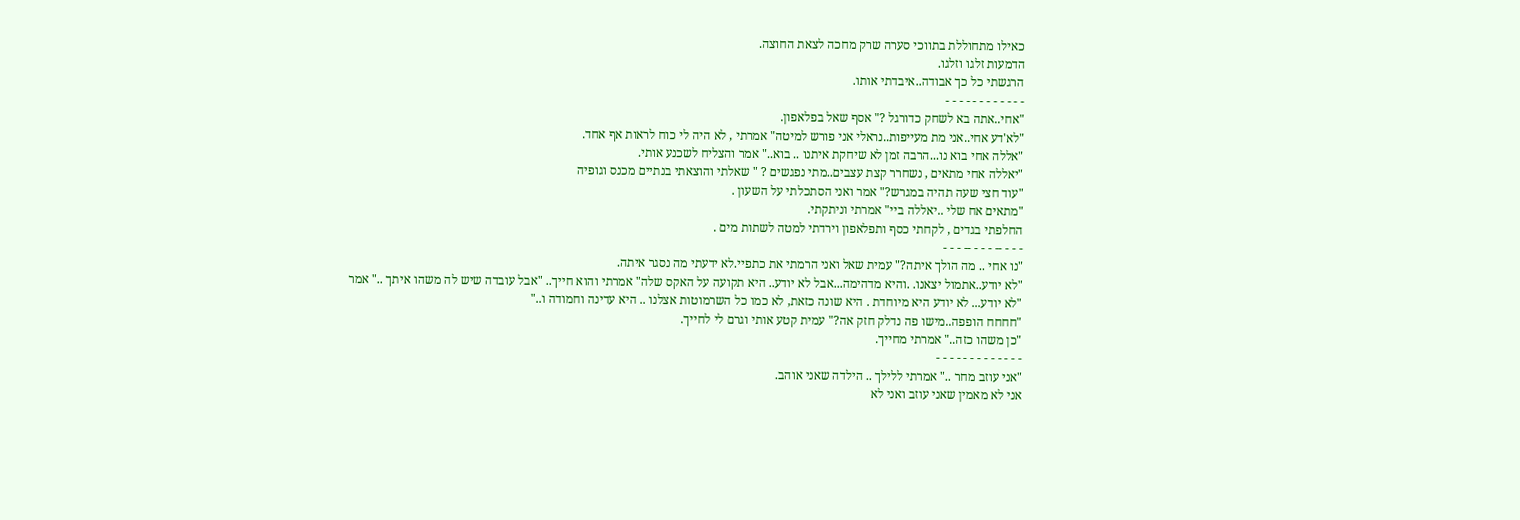כאילו מתחוללת בתווכי סערה שרק מחכה לצאת החוצה.
הדמעות זלגו וזלגו.
הרגשתי כל כך אבודה..איבדתי אותו.
- - - - - - - - - - - -
"אחי..אתה בא לשחק כדורגל ?" אסף שאל בפלאפון.
"לא'דע אחי..אני מת מעייפות..נראלי אני פורש למיטה" אמרתי , לא היה לי כוח לראות אף אחד.
"אללה אחי בוא נו...הרבה זמן לא שיחקת איתנו .. בוא.." אמר והצליח לשכנע אותי.
"יאללה אחי מתאים , נשחרר קצת עצבים..מתי נפגשים ? " שאלתי והוצאתי בנתיים מכנס וגופיה
"עוד חצי שעה תהיה במגרש?" אמר ואני הסתכלתי על השעון .
"מתאים אח שלי ..יאללה ביי" אמרתי וניתקתי.
החלפתי בגדים , לקחתי כסף ותפלאפון וירדתי למטה לשתות מים .
- - - -- - - - -- - - -
"נו אחי .. מה הולך איתה?" עמית שאל ואני הרמתי את כתפיי.לא ידעתי מה נסגר איתה.
"לא יודע..אתמול יצאנו. .והיא מדהימה...אבל לא יודע.. היא תקועה על האקס שלה" אמרתי והוא חייך.. "אבל עובדה שיש לה משהו איתך .." אמר
"לא יודע... לא יודע היא מיוחדת . היא שונה כזאת, לא כמו כל השרמוטות אצלנו .. היא עדינה וחמודה ו.."
"חחחח הופפה..מישו פה נדלק חזק אה?" עמית קטע אותי וגרם לי לחייך.
"כן משהו כזה.." אמרתי מחייך.
- - - - - - - - - - - - -
"אני עוזב מחר .." אמרתי ללילך .. הילדה שאני אוהב.
אני לא מאמין שאני עוזב ואני לא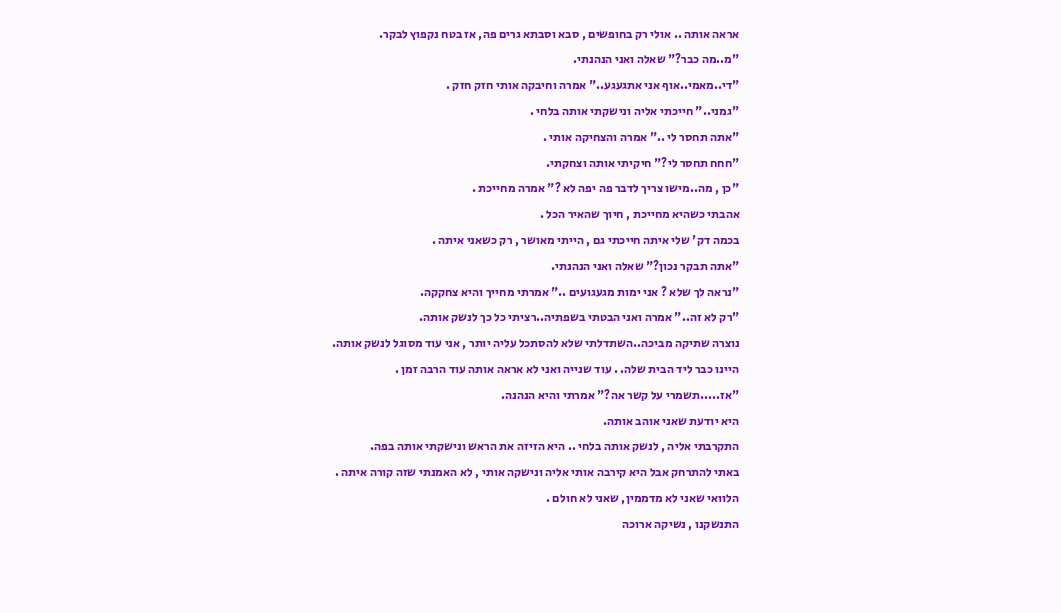אראה אותה .. אולי רק בחופשים , סבא וסבתא גרים פה, אז בטח נקפוץ לבקר.
"מ..מה כבר?" שאלה ואני הנהנתי.
"די..מאמי..אוף אני אתגעגע.." אמרה וחיבקה אותי חזק חזק .
"גמני.." חייכתי אליה ונישקתי אותה בלחי .
"אתה תחסר לי .." אמרה והצחיקה אותי .
"חחח תחסר לי?" חיקיתי אותה וצחקתי.
"כן , מה..מישו צריך לדבר פה יפה לא ?" אמרה מחייכת .
אהבתי כשהיא מחייכת , חיוך שהאיר הכל .
בכמה דק' שלי איתה חייכתי גם , הייתי מאושר , רק כשאני איתה .
"אתה תבקר נכון?" שאלה ואני הנהנתי.
"נראה לך שלא ? אני ימות מגעגועים .." אמרתי מחייך והיא צחקקה.
"רק לא זה.." אמרה ואני הבטתי בשפתיה..רציתי כל כך לנשק אותה.
נוצרה שתיקה מביכה..השתדלתי שלא להסתכל עליה יותר , אני עוד מסוגל לנשק אותה.
היינו כבר ליד הבית שלה. . עוד שנייה ואני לא אראה אותה עוד הרבה זמן .
"אז.....תשמרי על קשר אה?" אמרתי והיא הנהנה.
היא יודעת שאני אוהב אותה.
התקרבתי אליה , לנשק אותה בלחי .. היא הזיזה את הראש ונישקתי אותה בפה.
באתי להתרחק אבל היא קירבה אותי אליה ונישקה אותי , לא האמנתי שזה קורה איתה .
הלוואי שאני לא מדממין, שאני לא חולם .
התנשקנו , נשיקה ארוכה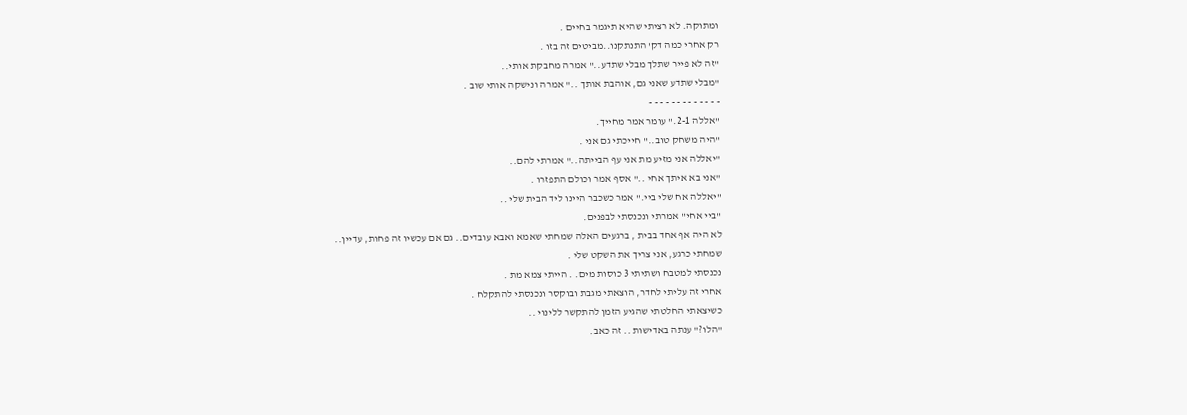ומתוקה. לא רציתי שהיא תיגמר בחיים .
רק אחרי כמה דק' התנתקנו..מביטים זה בזו .
"זה לא פייר שתלך מבלי שתדע.." אמרה מחבקת אותי..
"מבלי שתדע שאני גם, אוהבת אותך .." אמרה ונישקה אותי שוב .
- - - - - - - - - - - - -
"אללה 2-1." עומר אמר מחייך.
"היה משחק טוב.." חייכתי גם אני .
"יאללה אני מזיע מת אני עף הבייתה.." אמרתי להם..
"אני בא איתך אחי .." אסף אמר וכולם התפזרו .
"יאללה אח שלי ביי." אמר כשכבר היינו ליד הבית שלי ..
"ביי אחי" אמרתי ונכנסתי לבפנים.
לא היה אף אחד בבית , ברגעים האלה שמחתי שאמא ואבא עובדים.. גם אם עכשיו זה פחות, עדיין..
שמחתי כרגע, אני צריך את השקט שלי .
נכנסתי למטבח ושתיתי 3 כוסות מים. . הייתי צמא מת .
אחרי זה עליתי לחדר, הוצאתי מגבת ובוקסר ונכנסתי להתקלח .
כשיצאתי החלטתי שהגיע הזמן להתקשר ללינוי ..
"הלו?" ענתה באדישות .. זה כאב.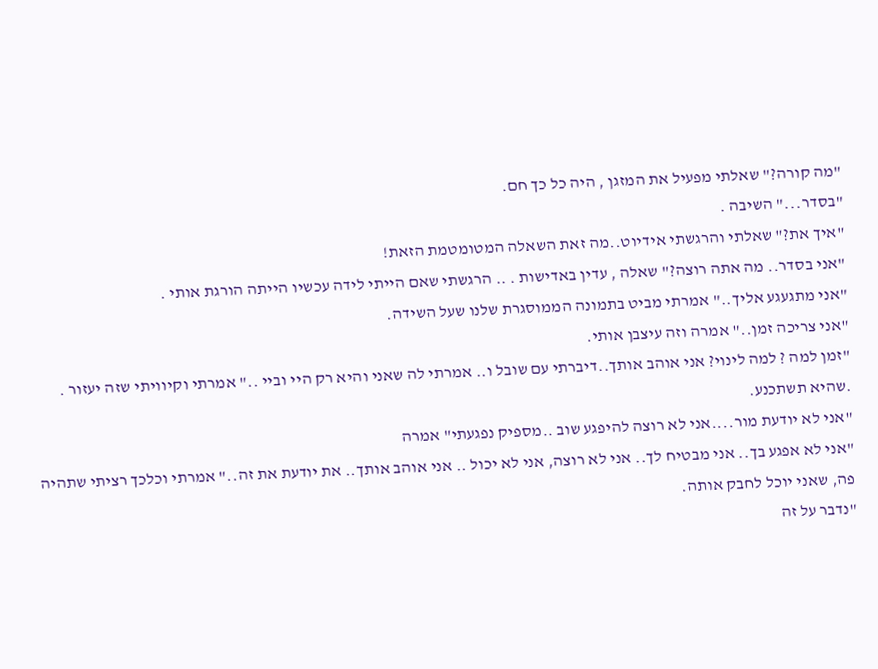"מה קורה?" שאלתי מפעיל את המזגן , היה כל כך חם.
"בסדר..." השיבה .
"איך את?" שאלתי והרגשתי אידיוט..מה זאת השאלה המטומטמת הזאת!
"אני בסדר.. מה אתה רוצה?" שאלה , עדין באדישות . .. הרגשתי שאם הייתי לידה עכשיו הייתה הורגת אותי .
"אני מתגעגע אליך.." אמרתי מביט בתמונה הממוסגרת שלנו שעל השידה.
"אני צריכה זמן.." אמרה וזה עיצבן אותי.
"זמן למה ? למה לינוי? אני אוהב אותך..דיברתי עם שובל ו.. אמרתי לה שאני והיא רק היי וביי .." אמרתי וקיוויתי שזה יעזור . .שהיא תשתכנע.
"אני לא יודעת מור....אני לא רוצה להיפגע שוב ..מספיק נפגעתי" אמרה
"אני לא אפגע בך.. אני מבטיח לך.. אני לא רוצה, אני לא יכול .. אני אוהב אותך.. את יודעת את זה.." אמרתי וכלכך רציתי שתהיה פה, שאני יוכל לחבק אותה.
"נדבר על זה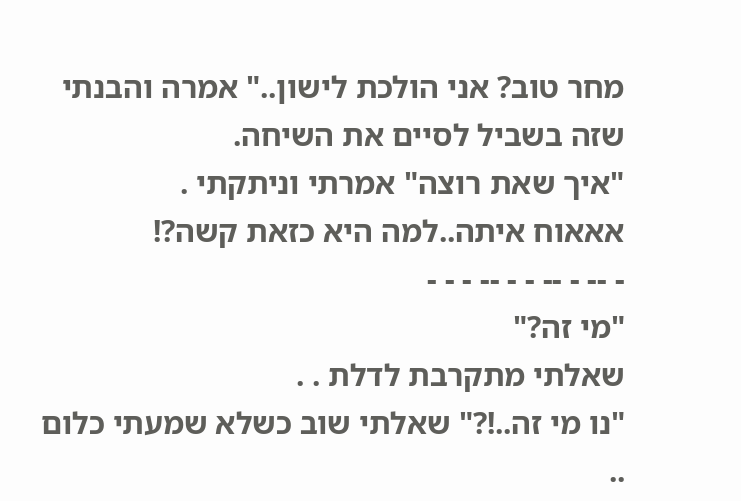מחר טוב? אני הולכת לישון.." אמרה והבנתי שזה בשביל לסיים את השיחה.
"איך שאת רוצה" אמרתי וניתקתי .
אאאוח איתה..למה היא כזאת קשה?!
- -- - -- - - -- - - -
"מי זה?"
שאלתי מתקרבת לדלת . .
"נו מי זה..!?" שאלתי שוב כשלא שמעתי כלום ..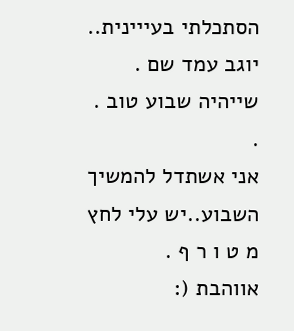הסתכלתי בעייינית..
יוגב עמד שם .
שייהיה שבוע טוב . .
אני אשתדל להמשיך השבוע..יש עלי לחץ מ ט ו ר ף .
אווהבת (: